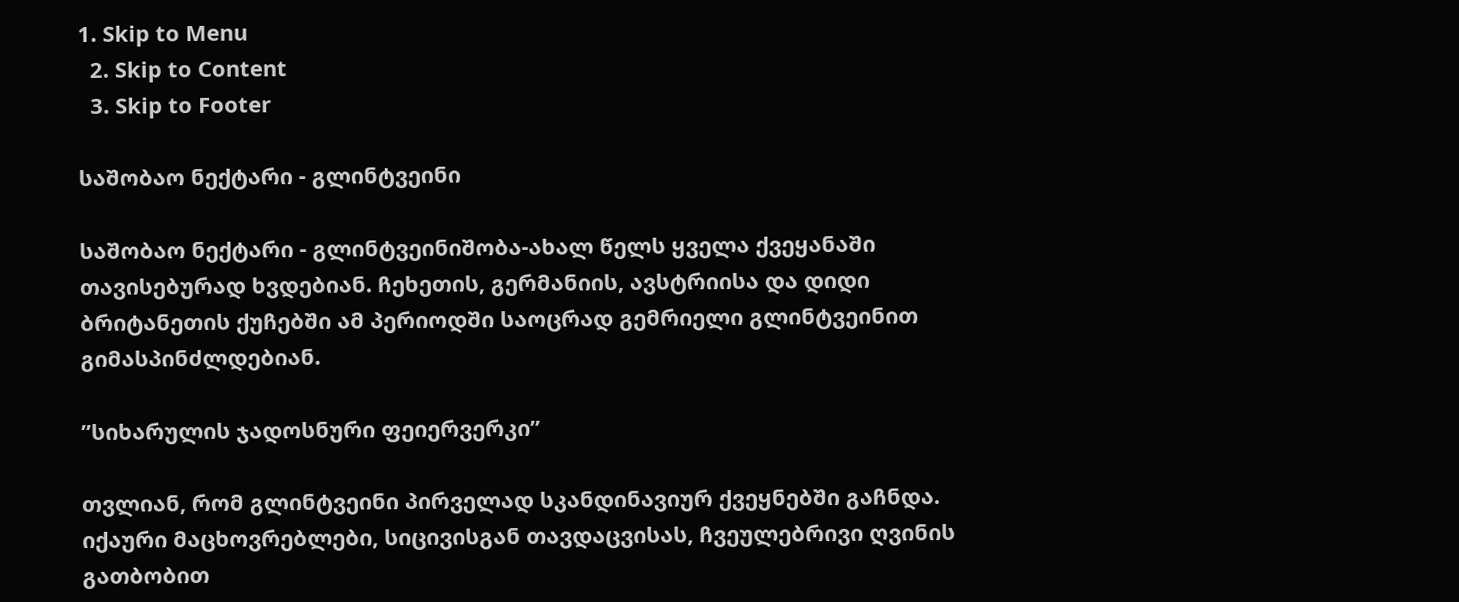1. Skip to Menu
  2. Skip to Content
  3. Skip to Footer

საშობაო ნექტარი - გლინტვეინი

საშობაო ნექტარი - გლინტვეინიშობა-ახალ წელს ყველა ქვეყანაში თავისებურად ხვდებიან. ჩეხეთის, გერმანიის, ავსტრიისა და დიდი ბრიტანეთის ქუჩებში ამ პერიოდში საოცრად გემრიელი გლინტვეინით გიმასპინძლდებიან.

”სიხარულის ჯადოსნური ფეიერვერკი”

თვლიან, რომ გლინტვეინი პირველად სკანდინავიურ ქვეყნებში გაჩნდა. იქაური მაცხოვრებლები, სიცივისგან თავდაცვისას, ჩვეულებრივი ღვინის გათბობით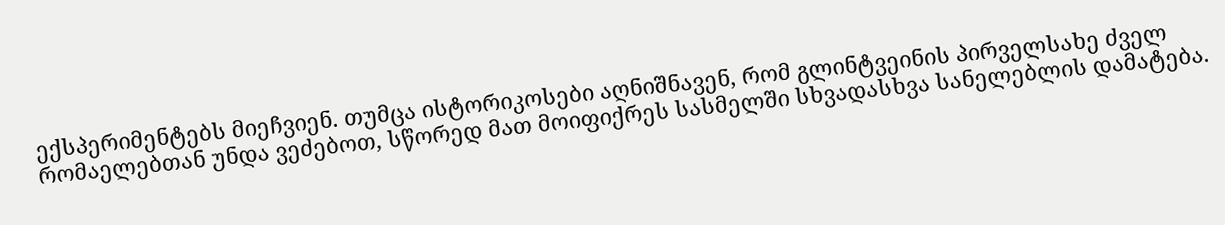ექსპერიმენტებს მიეჩვიენ. თუმცა ისტორიკოსები აღნიშნავენ, რომ გლინტვეინის პირველსახე ძველ რომაელებთან უნდა ვეძებოთ, სწორედ მათ მოიფიქრეს სასმელში სხვადასხვა სანელებლის დამატება.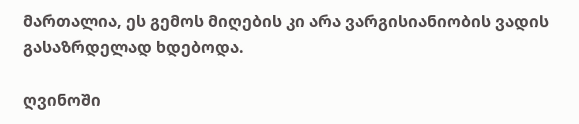მართალია, ეს გემოს მიღების კი არა ვარგისიანიობის ვადის გასაზრდელად ხდებოდა.

ღვინოში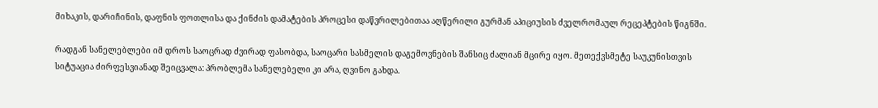მიხაკის, დარიჩინის, დაფნის ფოთლისა და ქინძის დამატების პროცესი დაწვრილებითაა აღწერილი გურმან აპიციუსის ძველრომაულ რეცეპტების წიგნში.

რადგან სანელებლები იმ დროს საოცრად ძვირად ფასობდა, საოცარი სასმელის დაგემოვნების შანსიც ძალიან მცირე იყო. მეთექვსმეტე საუკუნისთვის სიტუაცია ძირფესვიანად შეიცვალა: პრობლემა სანელებელი კი არა, ღვინო გახდა.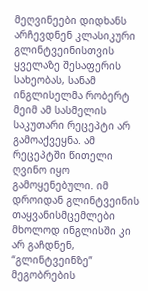მეღვინეები დიდხანს არჩევდნენ კლასიკური გლინტვეინისთვის ყველაზე შესაფერის სახეობას, სანამ ინგლისელმა რობერტ მეიმ ამ სასმელის საკუთარი რეცეპტი არ გამოაქვეყნა. ამ რეცეპტში წითელი ღვინო იყო გამოყენებული. იმ დროიდან გლინტვეინის თაყვანისმცემლები მხოლოდ ინგლისში კი არ გაჩდნენ, “გლინტვეინზე” მეგობრების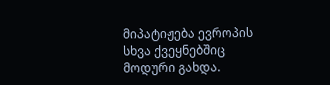მიპატიჟება ევროპის სხვა ქვეყნებშიც მოდური გახდა.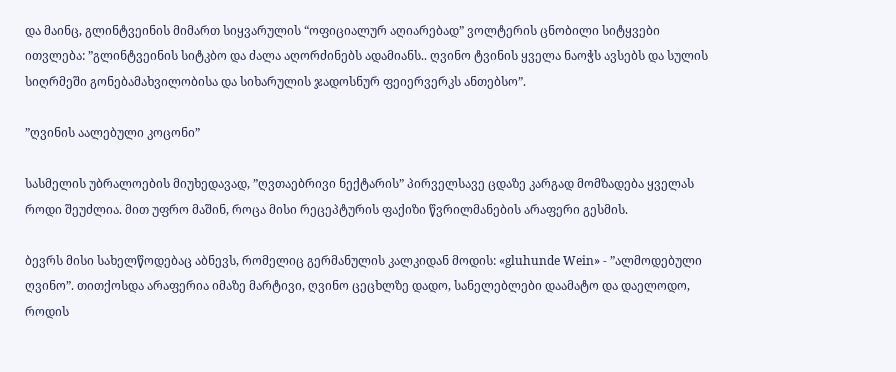და მაინც, გლინტვეინის მიმართ სიყვარულის “ოფიციალურ აღიარებად” ვოლტერის ცნობილი სიტყვები ითვლება: ”გლინტვეინის სიტკბო და ძალა აღორძინებს ადამიანს.. ღვინო ტვინის ყველა ნაოჭს ავსებს და სულის სიღრმეში გონებამახვილობისა და სიხარულის ჯადოსნურ ფეიერვერკს ანთებსო”.

”ღვინის აალებული კოცონი”

სასმელის უბრალოების მიუხედავად, ”ღვთაებრივი ნექტარის” პირველსავე ცდაზე კარგად მომზადება ყველას როდი შეუძლია. მით უფრო მაშინ, როცა მისი რეცეპტურის ფაქიზი წვრილმანების არაფერი გესმის.

ბევრს მისი სახელწოდებაც აბნევს, რომელიც გერმანულის კალკიდან მოდის: «gluhunde Wein» - ”ალმოდებული ღვინო”. თითქოსდა არაფერია იმაზე მარტივი, ღვინო ცეცხლზე დადო, სანელებლები დაამატო და დაელოდო, როდის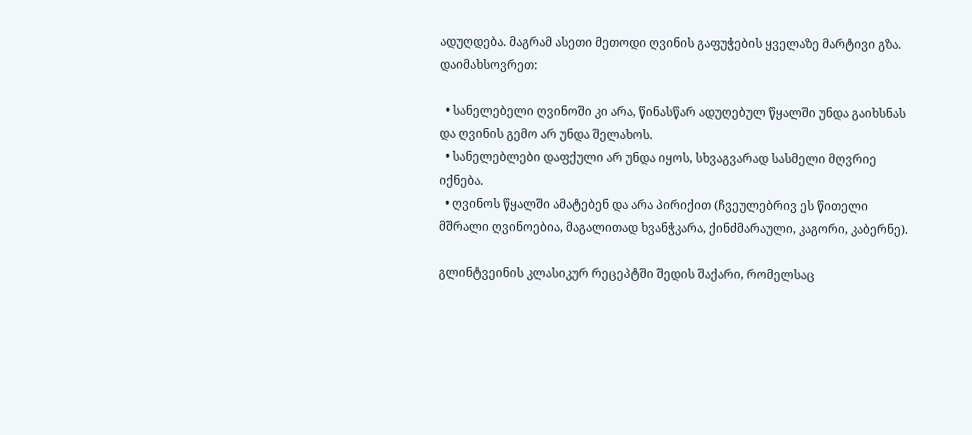ადუღდება. მაგრამ ასეთი მეთოდი ღვინის გაფუჭების ყველაზე მარტივი გზა. დაიმახსოვრეთ:

  • სანელებელი ღვინოში კი არა, წინასწარ ადუღებულ წყალში უნდა გაიხსნას და ღვინის გემო არ უნდა შელახოს.
  • სანელებლები დაფქული არ უნდა იყოს, სხვაგვარად სასმელი მღვრიე იქნება.
  • ღვინოს წყალში ამატებენ და არა პირიქით (ჩვეულებრივ ეს წითელი მშრალი ღვინოებია, მაგალითად ხვანჭკარა, ქინძმარაული, კაგორი, კაბერნე).

გლინტვეინის კლასიკურ რეცეპტში შედის შაქარი, რომელსაც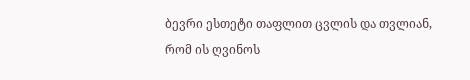ბევრი ესთეტი თაფლით ცვლის და თვლიან, რომ ის ღვინოს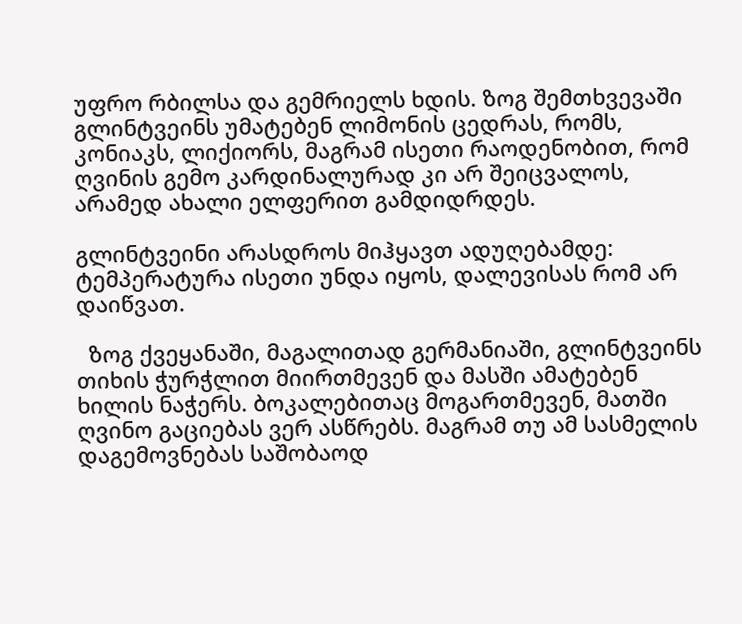უფრო რბილსა და გემრიელს ხდის. ზოგ შემთხვევაში გლინტვეინს უმატებენ ლიმონის ცედრას, რომს, კონიაკს, ლიქიორს, მაგრამ ისეთი რაოდენობით, რომ ღვინის გემო კარდინალურად კი არ შეიცვალოს, არამედ ახალი ელფერით გამდიდრდეს.

გლინტვეინი არასდროს მიჰყავთ ადუღებამდე: ტემპერატურა ისეთი უნდა იყოს, დალევისას რომ არ დაიწვათ.

  ზოგ ქვეყანაში, მაგალითად გერმანიაში, გლინტვეინს თიხის ჭურჭლით მიირთმევენ და მასში ამატებენ ხილის ნაჭერს. ბოკალებითაც მოგართმევენ, მათში ღვინო გაციებას ვერ ასწრებს. მაგრამ თუ ამ სასმელის დაგემოვნებას საშობაოდ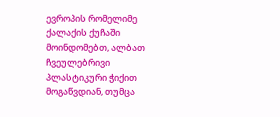ევროპის რომელიმე ქალაქის ქუჩაში მოინდომებთ, ალბათ ჩვეულებრივი პლასტიკური ჭიქით მოგაწვდიან, თუმცა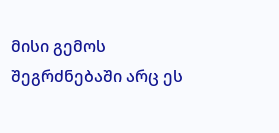მისი გემოს შეგრძნებაში არც ეს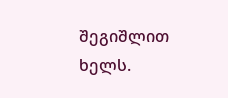შეგიშლით ხელს.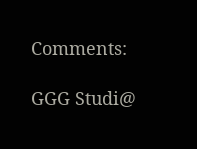Comments:

GGG Studi@